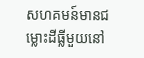សហគមន៍មានជម្លោះដីធ្លីមួយនៅ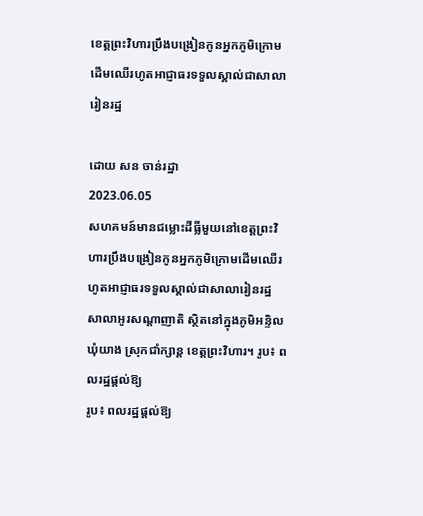ខេត្តព្រះវិហារប្រឹងបង្រៀនកូនអ្នកភូមិក្រោមដើមឈើរហូតអាជ្ញាធរទទួលស្គាល់ជាសាលារៀនរដ្ឋ

ដោយ សន ចាន់រដ្ឋា
2023.06.05
សហគមន៍មានជម្លោះដីធ្លីមួយនៅខេត្តព្រះវិហារប្រឹងបង្រៀនកូនអ្នកភូមិក្រោមដើមឈើរហូតអាជ្ញាធរទទួលស្គាល់ជាសាលារៀនរដ្ឋ សាលាអូរសណ្តាញាតិ ស្ថិតនៅក្នុងភូមិអន្ទិល ឃុំយាង ស្រុកជាំក្សាន្ត ខេត្តព្រះវិហារ។ រូប៖ ពលរដ្ឋផ្ដល់ឱ្យ
រូប៖ ពលរដ្ឋផ្ដល់ឱ្យ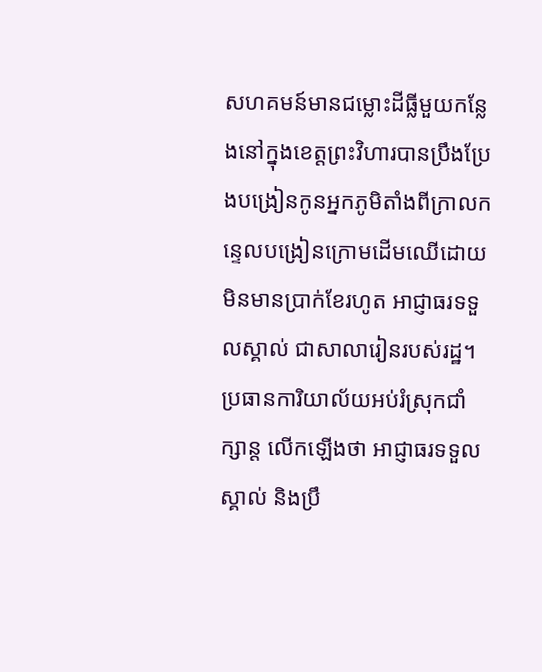សហគមន៍មានជម្លោះដីធ្លីមួយកន្លែងនៅក្នុងខេត្តព្រះវិហារបានប្រឹងប្រែងបង្រៀនកូនអ្នកភូមិតាំងពីក្រាលកន្ទេលបង្រៀនក្រោមដើមឈើដោយមិនមានប្រាក់ខែរហូត អាជ្ញាធរទទួលស្គាល់ ជាសាលារៀនរបស់រដ្ឋ។ ប្រធានការិយាល័យអប់រំស្រុកជាំក្សាន្ត លើកឡើងថា អាជ្ញាធរទទួលស្គាល់ និងប្រឹ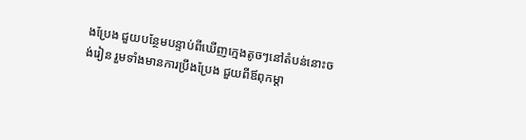ងប្រែង ជួយបន្ថែមបន្ទាប់ពីឃើញក្មេងតូចៗនៅតំបន់នោះចង់រៀន រួមទាំងមានការប្រឹងប្រែង ជួយពីឪពុកម្ដា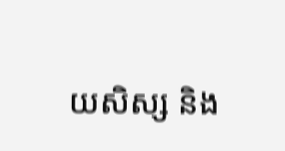យសិស្ស និង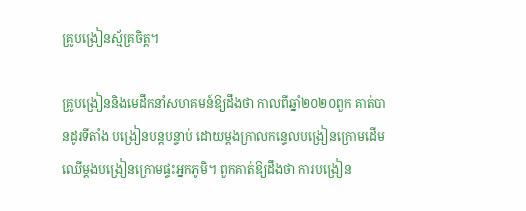គ្រូបង្រៀនស្ម័គ្រចិត្ត។

គ្រូបង្រៀននិងមេដឹកនាំសហគមន៍ឱ្យដឹងថា កាលពីឆ្នាំ២០២០ពួក គាត់បានដូរទីតាំង បង្រៀនបន្តបន្ទាប់ ដោយម្តងក្រាលកន្ទេលបង្រៀនក្រោមដើមឈើម្តងបង្រៀនក្រោមផ្ទះអ្នកភូមិ។ ពួកគាត់ឱ្យដឹងថា ការបង្រៀន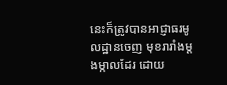នេះក៏ត្រូវបានអាជ្ញាធរមូលដ្ឋានចេញ មុខរារាំងម្តងម្កាលដែរ ដោយ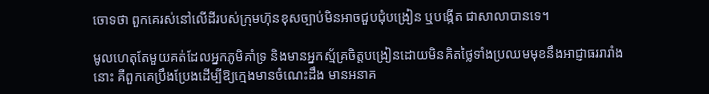ចោទថា ពួកគេរស់នៅលើដីរបស់ក្រុមហ៊ុនខុសច្បាប់មិនអាចជួបជុំបង្រៀន ឬបង្កើត ជាសាលាបានទេ។

មូលហេតុតែមួយគត់ដែលអ្នកភូមិគាំទ្រ និងមានអ្នកស្ម័គ្រចិត្តបង្រៀនដោយមិនគិតថ្លៃទាំងប្រឈមមុខនឹងអាជ្ញាធររារាំងនោះ គឺពួកគេប្រឹងប្រែងដើម្បីឱ្យក្មេងមានចំណេះដឹង មានអនាគ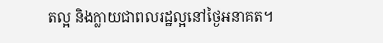តល្អ និងក្លាយជាពលរដ្ឋល្អនៅថ្ងៃអនាគត។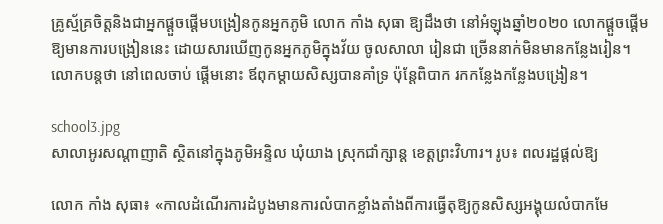គ្រូស្ម័គ្រចិត្តនិងជាអ្នកផ្ដួចផ្ដើមបង្រៀនកូនអ្នកភូមិ លោក កាំង សុធា ឱ្យដឹងថា នៅអំឡុងឆ្នាំ២០២០ លោកផ្ដួចផ្ដើម ឱ្យមានការបង្រៀននេះ ដោយសារឃើញកូនអ្នកភូមិក្នុងវ័យ ចូលសាលា រៀនជា ច្រើននាក់មិនមានកន្លែងរៀន។ លោកបន្តថា នៅពេលចាប់ ផ្តើមនោះ ឪពុកម្ដាយសិស្សបានគាំទ្រ ប៉ុន្តែពិបាក រកកន្លែងកន្លែងបង្រៀន។

school3.jpg
សាលាអូរសណ្តាញាតិ ស្ថិតនៅក្នុងភូមិអន្ទិល ឃុំយាង ស្រុកជាំក្សាន្ត ខេត្តព្រះវិហារ។ រូប៖ ពលរដ្ឋផ្ដល់ឱ្យ

លោក កាំង សុធា៖ «កាលដំណើរការដំបូងមានការលំបាកខ្លាំងតាំងពីការធ្វើតុឱ្យកូនសិស្សអង្គុយលំបាកមែ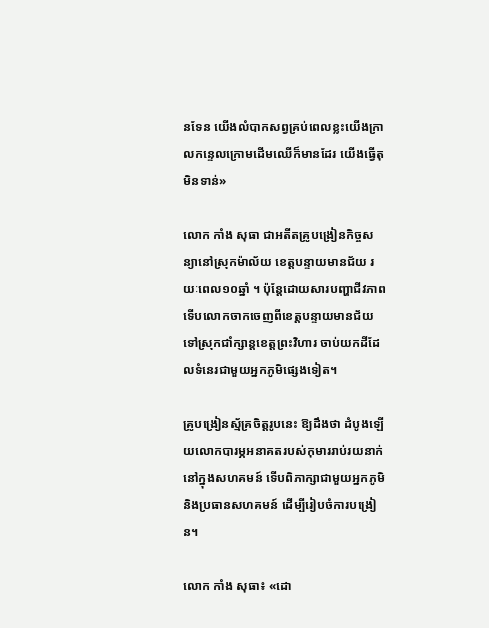នទែន យើងលំបាកសព្វគ្រប់ពេលខ្លះយើងក្រាលកន្ទេលក្រោមដើមឈើក៏មានដែរ យើងធ្វើតុមិនទាន់»

លោក កាំង សុធា ជាអតីតគ្រូបង្រៀនកិច្ចសន្យានៅស្រុកម៉ាល័យ ខេត្តបន្ទាយមានជ័យ រយៈពេល១០ឆ្នាំ ។ ប៉ុន្តែដោយសារបញ្ហាជីវភាពទើបលោកចាកចេញពីខេត្តបន្ទាយមានជ័យទៅស្រុកជាំក្សាន្តខេត្តព្រះវិហារ ចាប់យកដីដែលទំនេរជាមួយអ្នកភូមិផ្សេងទៀត។

គ្រូបង្រៀនស្ម័គ្រចិត្តរូបនេះ ឱ្យដឹងថា ដំបូងឡើយលោកបារម្ភអនាគតរបស់កុមាររាប់រយនាក់នៅក្នុងសហគមន៍ ទើបពិភាក្សាជាមួយអ្នកភូមិ និងប្រធានសហគមន៍ ដើម្បីរៀបចំការបង្រៀន។

លោក កាំង សុធា៖ «ដោ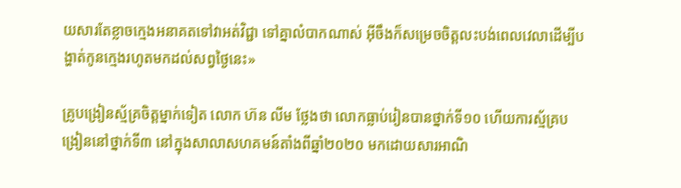យសារតែខ្លាចក្មេងអនាគតទៅវាអត់វិជ្ជា ទៅគ្នាលំបាកណាស់ អ៊ីចឹងក៏សម្រេចចិត្តលះបង់ពេលវេលាដើម្បីបង្ហាត់កូនក្មេងរហូតមកដល់សព្វថ្ងៃនេះ»

គ្រូបង្រៀនស្ម័គ្រចិត្តម្នាក់ទៀត លោក ហ៊ន លីម ថ្លែងថា លោកធ្លាប់រៀនបានថ្នាក់ទី១០ ហើយការស្ម័គ្របង្រៀននៅថ្នាក់ទី៣ នៅក្នុងសាលាសហគមន៍តាំងពីឆ្នាំ២០២០ មកដោយសារអាណិ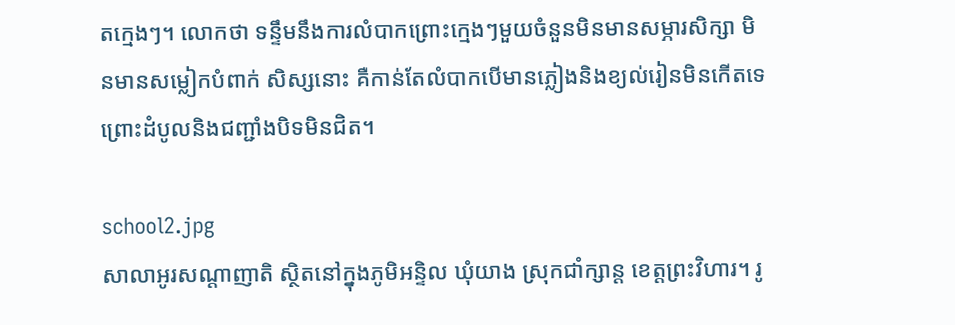តក្មេងៗ។ លោកថា ទន្ទឹមនឹងការលំបាកព្រោះក្មេងៗមួយចំនួនមិនមានសម្ភារសិក្សា មិនមានសម្លៀកបំពាក់ សិស្សនោះ គឺកាន់តែលំបាកបើមានភ្លៀងនិងខ្យល់រៀនមិនកើតទេព្រោះដំបូលនិងជញ្ជាំងបិទមិនជិត។

school2.jpg
សាលាអូរសណ្តាញាតិ ស្ថិតនៅក្នុងភូមិអន្ទិល ឃុំយាង ស្រុកជាំក្សាន្ត ខេត្តព្រះវិហារ។ រូ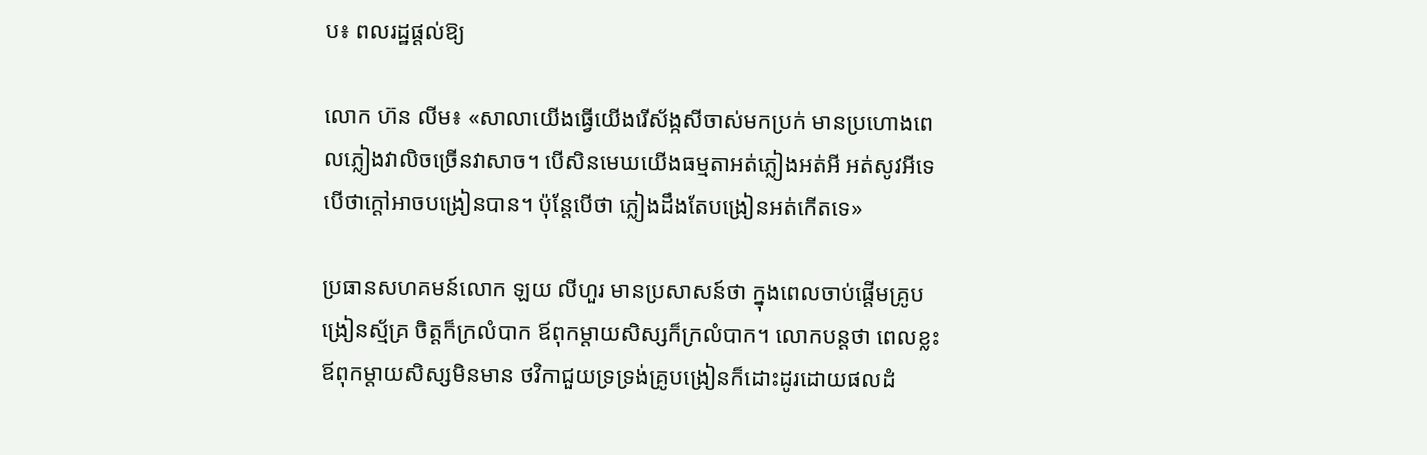ប៖ ពលរដ្ឋផ្ដល់ឱ្យ

លោក ហ៊ន លីម៖ «សាលាយើងធ្វើយើងរើស័ង្កសីចាស់មកប្រក់ មានប្រហោងពេលភ្លៀងវាលិចច្រើនវាសាច។ បើសិនមេឃយើងធម្មតាអត់ភ្លៀងអត់អី អត់សូវអីទេបើថាក្តៅអាចបង្រៀនបាន។ ប៉ុន្តែបើថា ភ្លៀងដឹងតែបង្រៀនអត់កើតទេ»

ប្រធានសហគមន៍លោក ឡយ លីហួរ មានប្រសាសន៍ថា ក្នុងពេលចាប់ផ្តើមគ្រូបង្រៀនស្ម័គ្រ ចិត្តក៏ក្រលំបាក ឪពុកម្ដាយសិស្សក៏ក្រលំបាក។ លោកបន្តថា ពេលខ្លះឪពុកម្ដាយសិស្សមិនមាន ថវិកាជួយទ្រទ្រង់គ្រូបង្រៀនក៏ដោះដូរដោយផលដំ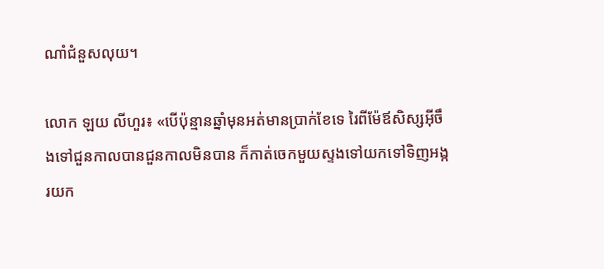ណាំជំនួសលុយ។

លោក ឡយ លីហួរ៖ «បើប៉ុន្មានឆ្នាំមុនអត់មានប្រាក់ខែទេ រៃពីម៉ែឪសិស្សអ៊ីចឹងទៅជួនកាលបានជួនកាលមិនបាន ក៏កាត់ចេកមួយស្ទងទៅយកទៅទិញអង្ករយក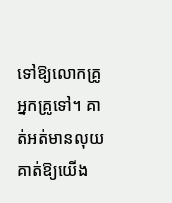ទៅឱ្យលោកគ្រូអ្នកគ្រូទៅ។ គាត់អត់មានលុយគាត់ឱ្យយើង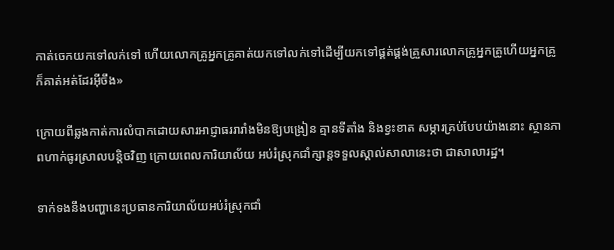កាត់ចេកយកទៅលក់ទៅ ហើយលោកគ្រូអ្នកគ្រូគាត់យកទៅលក់ទៅដើម្បីយកទៅផ្គត់ផ្គង់គ្រួសារលោកគ្រូអ្នកគ្រូហើយអ្នកគ្រូក៏គាត់អត់ដែរអ៊ីចឹង»

ក្រោយពីឆ្លងកាត់ការលំបាកដោយសារអាជ្ញាធររារាំងមិនឱ្យបង្រៀន គ្មានទីតាំង និងខ្វះខាត សម្ភារគ្រប់បែបយ៉ាងនោះ ស្ថានភាពហាក់ធូរស្រាលបន្តិចវិញ ក្រោយពេលការិយាល័យ អប់រំស្រុកជាំក្សាន្តទទួលស្គាល់សាលានេះថា ជាសាលារដ្ឋ។

ទាក់ទងនឹងបញ្ហានេះប្រធានការិយាល័យអប់រំស្រុកជាំ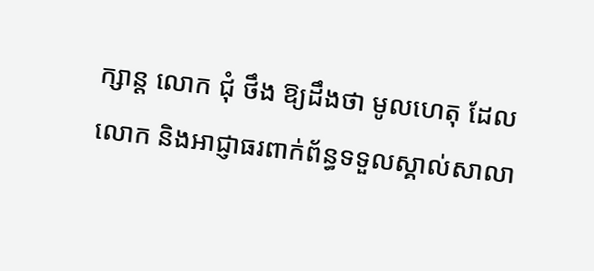ក្សាន្ត លោក ជុំ ថឹង ឱ្យដឹងថា មូលហេតុ ដែលលោក និងអាជ្ញាធរពាក់ព័ន្ធទទួលស្គាល់សាលា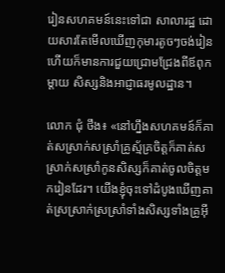រៀនសហគមន៍នេះទៅជា សាលារដ្ឋ ដោយសារតែមើលឃើញកុមារតូចៗចង់រៀន ហើយក៏មានការជួយជ្រោមជ្រែងពីឪពុកម្តាយ សិស្សនិងអាជ្ញាធរមូលដ្ឋាន។

លោក ជុំ ថឹង៖ «នៅហ្នឹងសហគមន៍ក៏គាត់សស្រាក់សស្រាំគ្រូស្ម័គ្រចិត្តក៏គាត់សស្រាក់សស្រាំកូនសិស្សក៏គាត់ចូលចិត្តមករៀនដែរ។ យើងខ្ញុំចុះទៅដំបូងឃើញគាត់ស្រស្រាក់ស្រស្រាំទាំងសិស្សទាំងគ្រូអ៊ី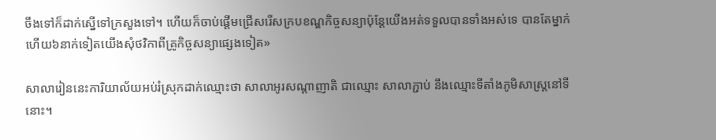ចឹងទៅក៏ដាក់ស្នើទៅក្រសួងទៅ។ ហើយក៏ចាប់ផ្តើមជ្រើសរើសក្របខណ្ឌកិច្ចសន្យាប៉ុន្តែយើងអត់ទទួលបានទាំងអស់ទេ បានតែម្នាក់ហើយ៦នាក់ទៀតយើងសុំថវិកាពីគ្រូកិច្ចសន្យាផ្សេងទៀត»

សាលារៀននេះការិយាល័យអប់រំស្រុកដាក់ឈ្មោះថា សាលាអូរសណ្តាញាតិ ជាឈ្មោះ សាលាភ្ជាប់ នឹងឈ្មោះទីតាំងភូមិសាស្ត្រនៅទីនោះ។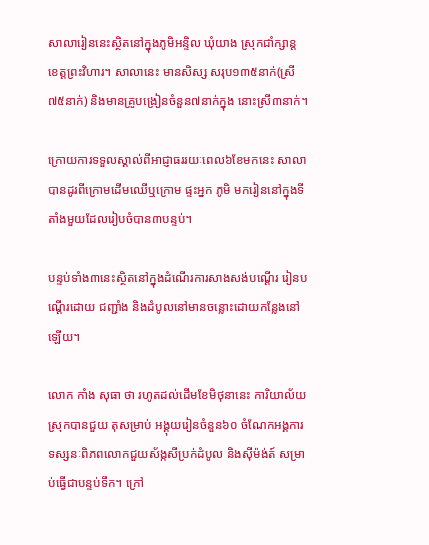សាលារៀននេះស្ថិតនៅក្នុងភូមិអន្ទិល ឃុំយាង ស្រុកជាំក្សាន្ត ខេត្តព្រះវិហារ។ សាលានេះ មានសិស្ស សរុប១៣៥នាក់(ស្រី៧៥នាក់) និងមានគ្រូបង្រៀនចំនួន៧នាក់ក្នុង នោះស្រី៣នាក់។

ក្រោយការទទួលស្គាល់ពីអាជ្ញាធររយៈពេល៦ខែមកនេះ សាលាបានដូរពីក្រោមដើមឈើឬក្រោម ផ្ទះអ្នក ភូមិ មករៀននៅក្នុងទីតាំងមួយដែលរៀបចំបាន៣បន្ទប់។

បន្ទប់ទាំង៣នេះស្ថិតនៅក្នុងដំណើរការសាងសង់បណ្តើរ រៀនបណ្តើរដោយ ជញ្ជាំង និងដំបូលនៅមានចន្លោះដោយកន្លែងនៅឡើយ។

លោក កាំង សុធា ថា រហូតដល់ដើមខែមិថុនានេះ ការិយាល័យស្រុកបានជួយ តុសម្រាប់ អង្គុយរៀនចំនួន៦០ ចំណែកអង្គការទស្សនៈពិភពលោកជួយស័ង្កសីប្រក់ដំបូល និងស៊ីម៉ង់ត៍ សម្រាប់ធ្វើជាបន្ទប់ទឹក។ ក្រៅ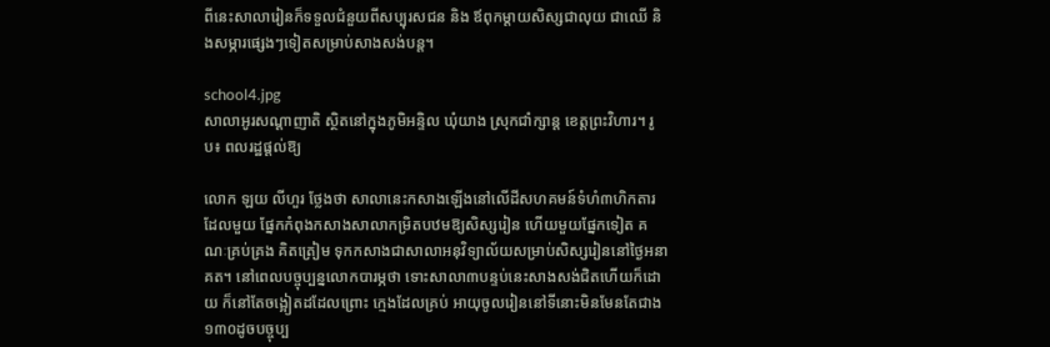ពីនេះសាលារៀនក៏ទទួលជំនួយពីសប្បុរសជន និង ឪពុកម្ដាយសិស្សជាលុយ ជាឈើ និងសម្ភារផ្សេងៗទៀតសម្រាប់សាងសង់បន្ត។

school4.jpg
សាលាអូរសណ្តាញាតិ ស្ថិតនៅក្នុងភូមិអន្ទិល ឃុំយាង ស្រុកជាំក្សាន្ត ខេត្តព្រះវិហារ។ រូប៖ ពលរដ្ឋផ្ដល់ឱ្យ

លោក ឡយ លីហួរ ថ្លែងថា សាលានេះកសាងឡើងនៅលើដីសហគមន៍ទំហំ៣ហិកតារ ដែលមួយ ផ្នែកកំពុងកសាងសាលាកម្រិតបឋមឱ្យសិស្សរៀន ហើយមួយផ្នែកទៀត គណៈគ្រប់គ្រង គិតត្រៀម ទុកកសាងជាសាលាអនុវិទ្យាល័យសម្រាប់សិស្សរៀននៅថ្ងៃអនាគត។ នៅពេលបច្ចុប្បន្នលោកបារម្ភថា ទោះសាលា៣បន្ទប់នេះសាងសង់ជិតហើយក៏ដោយ ក៏នៅតែចង្អៀតដដែលព្រោះ ក្មេងដែលគ្រប់ អាយុចូលរៀននៅទីនោះមិនមែនតែជាង១៣០ដូចបច្ចុប្ប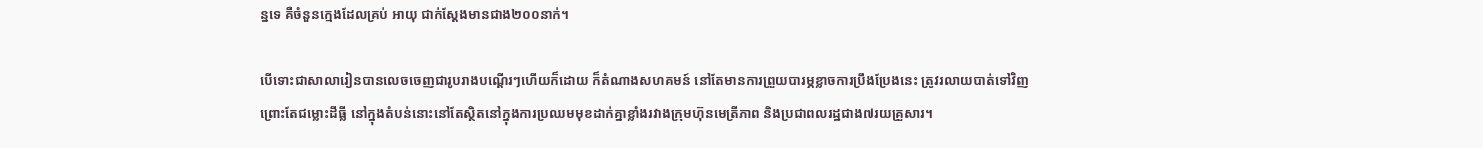ន្នទេ គឺចំនួនក្មេងដែលគ្រប់ អាយុ ជាក់ស្តែងមានជាង២០០នាក់។

បើទោះជាសាលារៀនបានលេចចេញជារូបរាងបណ្តើរៗហើយក៏ដោយ ក៏តំណាងសហគមន៍ នៅតែមានការព្រួយបារម្ភខ្លាចការប្រឹងប្រែងនេះ ត្រូវរលាយបាត់ទៅវិញ ព្រោះតែជម្លោះដីធ្លី នៅក្នុងតំបន់នោះនៅតែស្ថិតនៅក្នុងការប្រឈមមុខដាក់គ្នាខ្លាំងរវាងក្រុមហ៊ុនមេត្រីភាព និងប្រជាពលរដ្ឋជាង៧រយគ្រួសារ។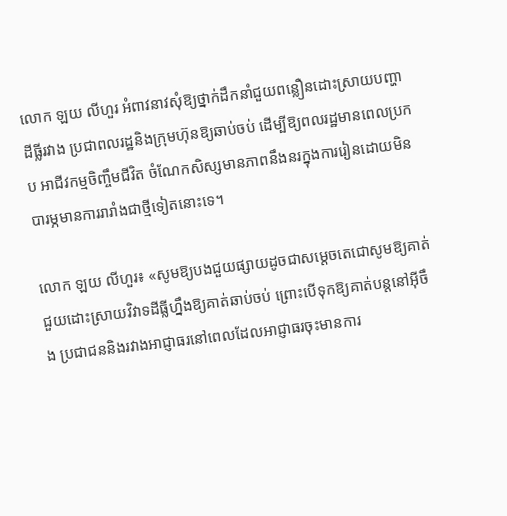លោក ឡយ លីហួរ អំពាវនាវសុំឱ្យថ្នាក់ដឹកនាំជួយពន្លឿនដោះស្រាយបញ្ហា ដីធ្លីរវាង ប្រជាពលរដ្ឋនិងក្រុមហ៊ុនឱ្យឆាប់ចប់ ដើម្បីឱ្យពលរដ្ឋមានពេលប្រកប អាជីវកម្មចិញ្ចឹមជីវិត ចំណែកសិស្សមានភាពនឹងនរក្នុងការរៀនដោយមិនបារម្ភមានការរារាំងជាថ្មីទៀតនោះទេ។

លោក ឡយ លីហួរ៖ «សូមឱ្យបងជួយផ្សាយដូចជាសម្តេចតេជោសូមឱ្យគាត់ជួយដោះស្រាយវិវាទដីធ្លីហ្នឹងឱ្យគាត់ឆាប់ចប់ ព្រោះបើទុកឱ្យគាត់បន្តនៅអ៊ីចឹង ប្រជាជននិងរវាងអាជ្ញាធរនៅពេលដែលអាជ្ញាធរចុះមានការ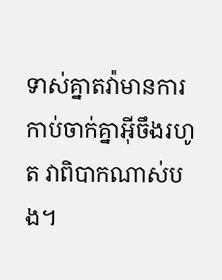ទាស់គ្នាតវ៉ាមានការកាប់ចាក់គ្នាអ៊ីចឹងរហូត វាពិបាកណាស់បង។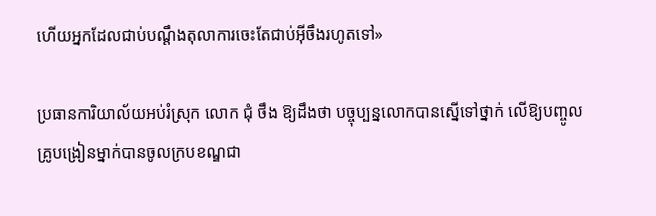ហើយអ្នកដែលជាប់បណ្តឹងតុលាការចេះតែជាប់អ៊ីចឹងរហូតទៅ»

ប្រធានការិយាល័យអប់រំស្រុក លោក ជុំ ថឹង ឱ្យដឹងថា បច្ចុប្បន្នលោកបានស្នើទៅថ្នាក់ លើឱ្យបញ្ចូលគ្រូបង្រៀនម្នាក់បានចូលក្របខណ្ឌជា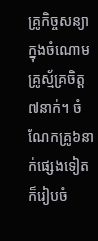គ្រូកិច្ចសន្យាក្នុងចំណោមគ្រូស្ម័គ្រចិត្ត៧នាក់។ ចំណែកគ្រូ៦នាក់ផ្សេងទៀតក៏រៀបចំ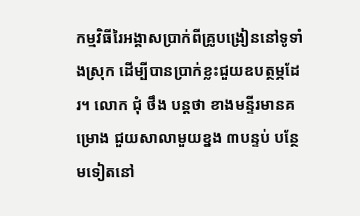កម្មវិធីរៃអង្គាសប្រាក់ពីគ្រូបង្រៀននៅទូទាំងស្រុក ដើម្បីបានប្រាក់ខ្លះជួយឧបត្ថម្ភដែរ។ លោក ជុំ ថឹង បន្តថា ខាងមន្ទីរមានគម្រោង ជួយសាលាមួយខ្នង ៣បន្ទប់ បន្ថែមទៀតនៅ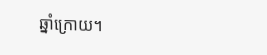ឆ្នាំក្រោយ។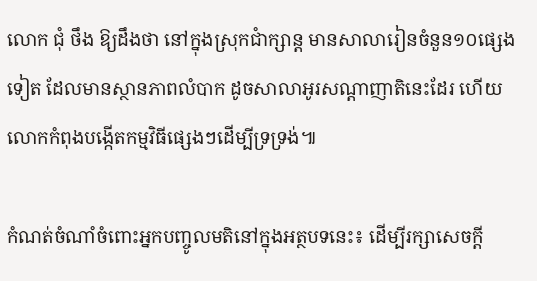លោក ជុំ ថឹង ឱ្យដឹងថា នៅក្នុងស្រុកជាំក្សាន្ត មានសាលារៀនចំនួន១០ផ្សេងទៀត ដែលមានស្ថានភាពលំបាក ដូចសាលាអូរសណ្តាញាតិនេះដែរ ហើយលោកកំពុងបង្កើតកម្មវិធីផ្សេងៗដើម្បីទ្រទ្រង់៕

កំណត់ចំណាំចំពោះអ្នកបញ្ចូលមតិនៅក្នុងអត្ថបទនេះ៖ ដើម្បីរក្សាសេចក្ដី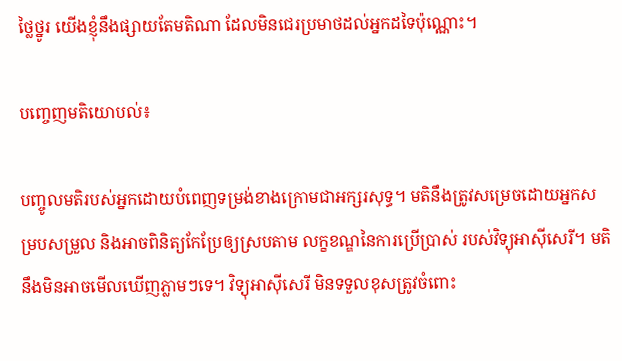ថ្លៃថ្នូរ យើងខ្ញុំនឹងផ្សាយតែមតិណា ដែលមិនជេរប្រមាថដល់អ្នកដទៃប៉ុណ្ណោះ។

បញ្ចេញមតិយោបល់៖

បញ្ចូលមតិរបស់អ្នកដោយបំពេញទម្រង់ខាងក្រោមជាអក្សរសុទ្ធ។ មតិនឹងត្រូវសម្រេចដោយអ្នកសម្របសម្រួល និងអាចពិនិត្យកែប្រែឲ្យស្របតាម លក្ខខណ្ឌនៃការប្រើប្រាស់ របស់វិទ្យុអាស៊ីសេរី។ មតិនឹងមិនអាចមើលឃើញភ្លាមៗទេ។ វិទ្យុអាស៊ីសេរី មិនទទួលខុសត្រូវចំពោះ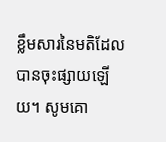ខ្លឹមសារនៃមតិដែលបានចុះផ្សាយឡើយ។ សូមគោ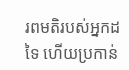រពមតិរបស់អ្នកដទៃ ហើយប្រកាន់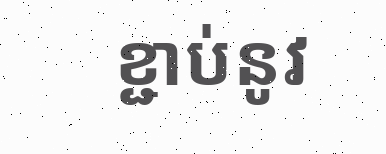ខ្ជាប់នូវ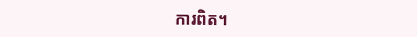ការពិត។